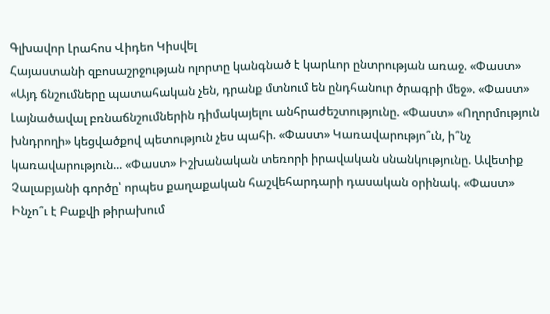Գլխավոր Լրահոս Վիդեո Կիսվել
Հայաստանի զբոսաշրջության ոլորտը կանգնած է կարևոր ընտրության առաջ. «Փաստ» «Այդ ճնշումները պատահական չեն, դրանք մտնում են ընդհանուր ծրագրի մեջ». «Փաստ» Լայնածավալ բռնաճնշումներին դիմակայելու անհրաժեշտությունը. «Փաստ» «Ողորմություն խնդրողի» կեցվածքով պետություն չես պահի. «Փաստ» Կառավարությո՞ւն, ի՞նչ կառավարություն... «Փաստ» Իշխանական տեռորի իրավական սնանկությունը. Ավետիք Չալաբյանի գործը՝ որպես քաղաքական հաշվեհարդարի դասական օրինակ. «Փաստ» Ինչո՞ւ է Բաքվի թիրախում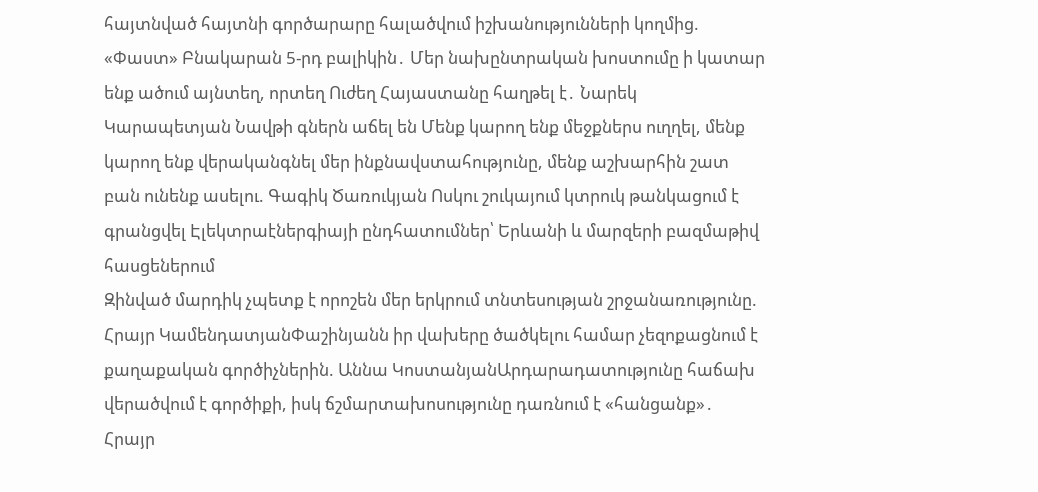հայտնված հայտնի գործարարը հալածվում իշխանությունների կողմից. «Փաստ» Բնակարան 5-րդ բալիկին․ Մեր նախընտրական խոստումը ի կատար ենք ածում այնտեղ, որտեղ Ուժեղ Հայաստանը հաղթել է․ Նարեկ Կարապետյան Նավթի գներն աճել են Մենք կարող ենք մեջքներս ուղղել, մենք կարող ենք վերականգնել մեր ինքնավստահությունը, մենք աշխարհին շատ բան ունենք ասելու. Գագիկ Ծառուկյան Ոսկու շուկայում կտրուկ թանկացում է գրանցվել Էլեկտրաէներգիայի ընդհատումներ՝ Երևանի և մարզերի բազմաթիվ հասցեներում
Զինված մարդիկ չպետք է որոշեն մեր երկրում տնտեսության շրջանառությունը. Հրայր ԿամենդատյանՓաշինյանն իր վախերը ծածկելու համար չեզոքացնում է քաղաքական գործիչներին. Աննա ԿոստանյանԱրդարադատությունը հաճախ վերածվում է գործիքի, իսկ ճշմարտախոսությունը դառնում է «հանցանք»․ Հրայր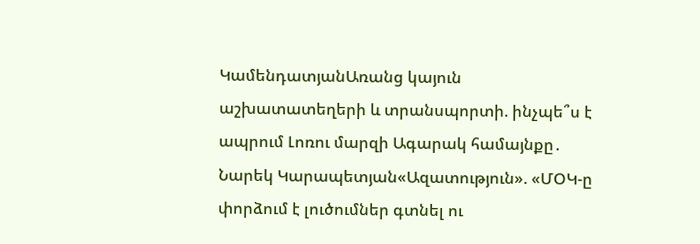ԿամենդատյանԱռանց կայուն աշխատատեղերի և տրանսպորտի. ինչպե՞ս է ապրում Լոռու մարզի Ագարակ համայնքը․ Նարեկ Կարապետյան«Ազատություն». «ՄՕԿ-ը փորձում է լուծումներ գտնել ու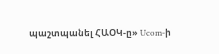պաշտպանել ՀԱՕԿ-ը» Ucom-ի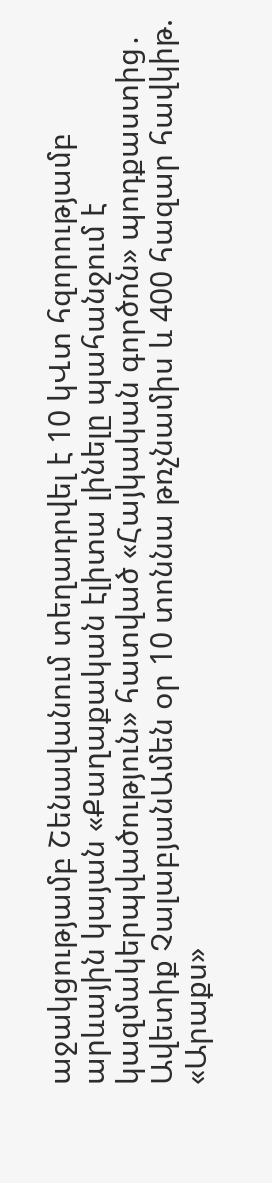աջակցությամբ Շենավանում տեղադրվել է 10 կՎտ հզորությամբ արևային կայան «Քաղաքական էլիտա լինելը պահանջում է կազմակերպվածություն» հատված «Հայկական գործոն» պոդքաստից․ Ավետիք ՉալաբյանԱմեն օր 10 տոննա թռչնամիս և 400 հազար հավկիթ. «Արաքս»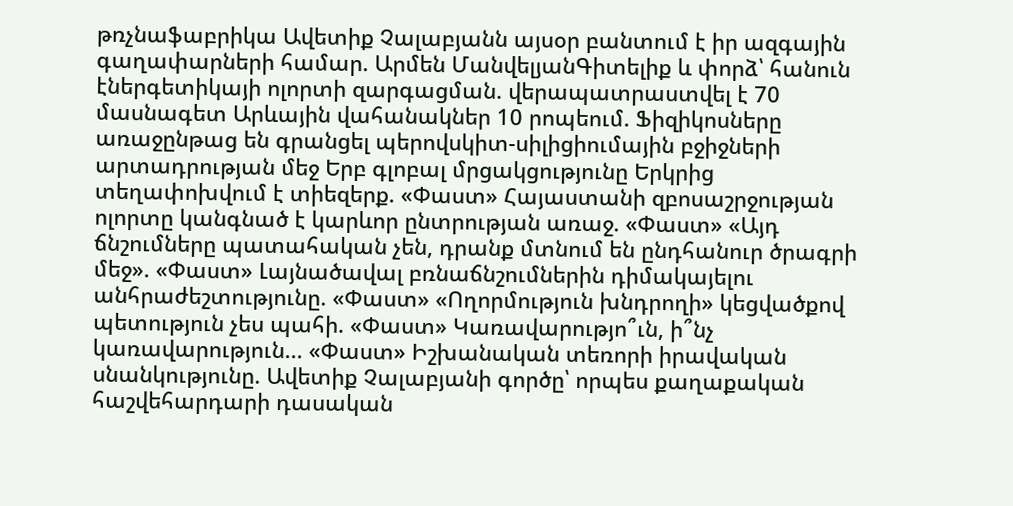թռչնաֆաբրիկա Ավետիք Չալաբյանն այսօր բանտում է իր ազգային գաղափարների համար. Արմեն ՄանվելյանԳիտելիք և փորձ՝ հանուն էներգետիկայի ոլորտի զարգացման. վերապատրաստվել է 70 մասնագետ Արևային վահանակներ 10 րոպեում. Ֆիզիկոսները առաջընթաց են գրանցել պերովսկիտ-սիլիցիումային բջիջների արտադրության մեջ Երբ գլոբալ մրցակցությունը Երկրից տեղափոխվում է տիեզերք. «Փաստ» Հայաստանի զբոսաշրջության ոլորտը կանգնած է կարևոր ընտրության առաջ. «Փաստ» «Այդ ճնշումները պատահական չեն, դրանք մտնում են ընդհանուր ծրագրի մեջ». «Փաստ» Լայնածավալ բռնաճնշումներին դիմակայելու անհրաժեշտությունը. «Փաստ» «Ողորմություն խնդրողի» կեցվածքով պետություն չես պահի. «Փաստ» Կառավարությո՞ւն, ի՞նչ կառավարություն... «Փաստ» Իշխանական տեռորի իրավական սնանկությունը. Ավետիք Չալաբյանի գործը՝ որպես քաղաքական հաշվեհարդարի դասական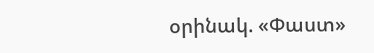օրինակ. «Փաստ»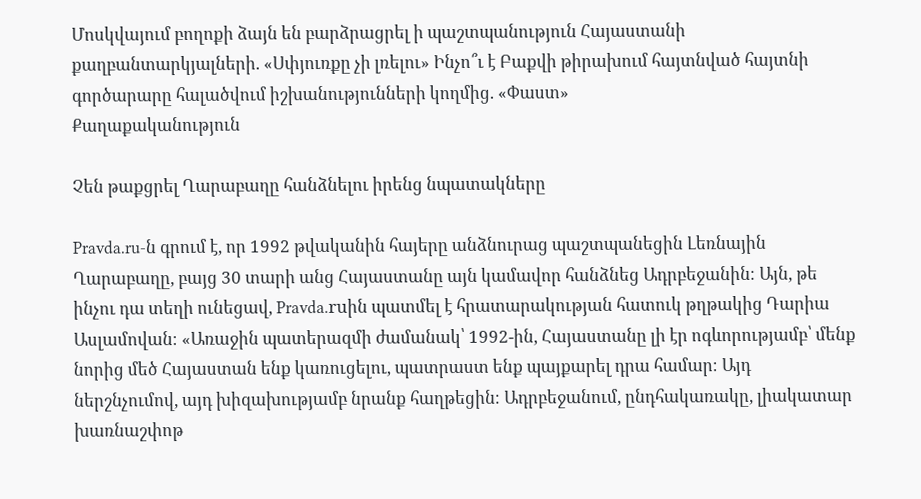Մոսկվայում բողոքի ձայն են բարձրացրել ի պաշտպանություն Հայաստանի քաղբանտարկյալների. «Սփյուռքը չի լռելու» Ինչո՞ւ է Բաքվի թիրախում հայտնված հայտնի գործարարը հալածվում իշխանությունների կողմից. «Փաստ»
Քաղաքականություն

Չեն թաքցրել Ղարաբաղը հանձնելու իրենց նպատակները

Pravda.ru-ն գրում է, որ 1992 թվականին հայերը անձնուրաց պաշտպանեցին Լեռնային Ղարաբաղը, բայց 30 տարի անց Հայաստանը այն կամավոր հանձնեց Ադրբեջանին։ Այն, թե ինչու դա տեղի ունեցավ, Pravda.ruին պատմել է հրատարակության հատուկ թղթակից Դարիա Ասլամովան։ «Առաջին պատերազմի ժամանակ՝ 1992-ին, Հայաստանը լի էր ոգևորությամբ՝ մենք նորից մեծ Հայաստան ենք կառուցելու, պատրաստ ենք պայքարել դրա համար։ Այդ ներշնչումով, այդ խիզախությամբ նրանք հաղթեցին։ Ադրբեջանում, ընդհակառակը, լիակատար խառնաշփոթ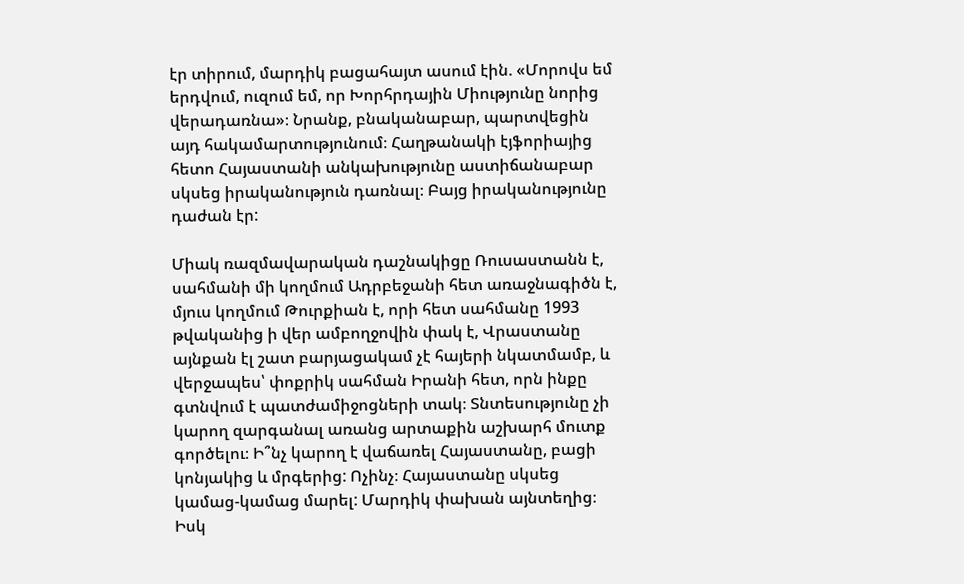էր տիրում, մարդիկ բացահայտ ասում էին. «Մորովս եմ երդվում, ուզում եմ, որ Խորհրդային Միությունը նորից վերադառնա»։ Նրանք, բնականաբար, պարտվեցին այդ հակամարտությունում։ Հաղթանակի էյֆորիայից հետո Հայաստանի անկախությունը աստիճանաբար սկսեց իրականություն դառնալ։ Բայց իրականությունը դաժան էր:

Միակ ռազմավարական դաշնակիցը Ռուսաստանն է, սահմանի մի կողմում Ադրբեջանի հետ առաջնագիծն է, մյուս կողմում Թուրքիան է, որի հետ սահմանը 1993 թվականից ի վեր ամբողջովին փակ է, Վրաստանը այնքան էլ շատ բարյացակամ չէ հայերի նկատմամբ, և վերջապես՝ փոքրիկ սահման Իրանի հետ, որն ինքը գտնվում է պատժամիջոցների տակ։ Տնտեսությունը չի կարող զարգանալ առանց արտաքին աշխարհ մուտք գործելու։ Ի՞նչ կարող է վաճառել Հայաստանը, բացի կոնյակից և մրգերից: Ոչինչ։ Հայաստանը սկսեց կամաց-կամաց մարել: Մարդիկ փախան այնտեղից։ Իսկ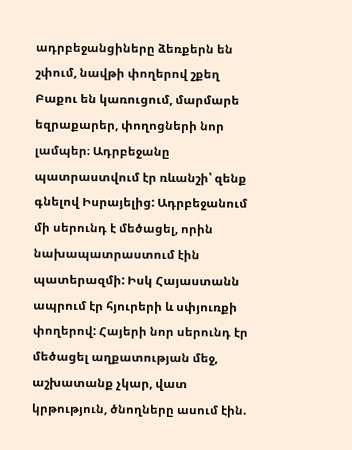ադրբեջանցիները ձեռքերն են շփում, նավթի փողերով շքեղ Բաքու են կառուցում, մարմարե եզրաքարեր, փողոցների նոր լամպեր։ Ադրբեջանը պատրաստվում էր ռևանշի՝ զենք գնելով Իսրայելից: Ադրբեջանում մի սերունդ է մեծացել, որին նախապատրաստում էին պատերազմի: Իսկ Հայաստանն ապրում էր հյուրերի և սփյուռքի փողերով: Հայերի նոր սերունդ էր մեծացել աղքատության մեջ, աշխատանք չկար, վատ կրթություն, ծնողները ասում էին.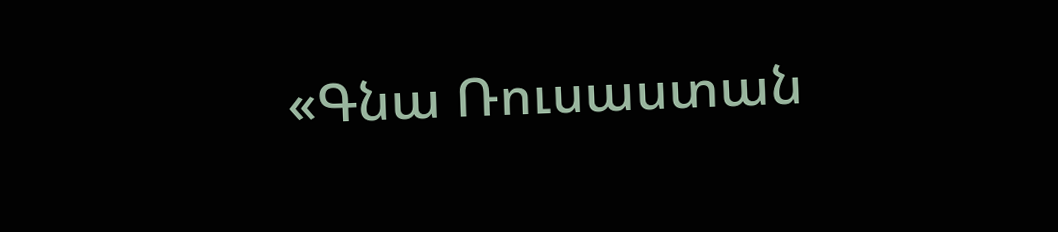«Գնա Ռուսաստան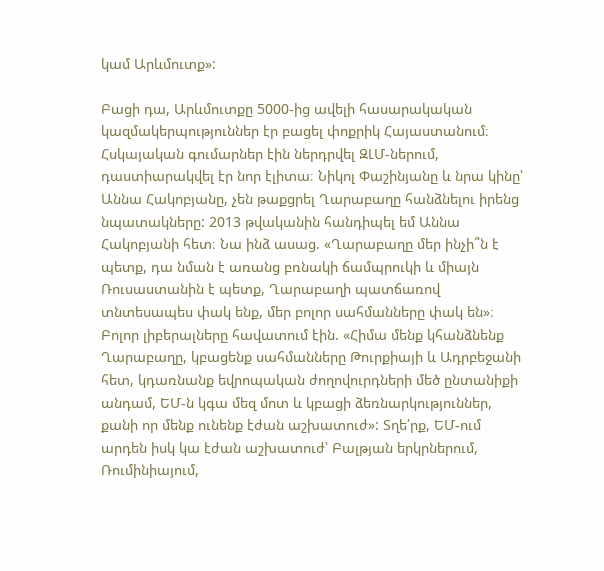կամ Արևմուտք»:

Բացի դա, Արևմուտքը 5000-ից ավելի հասարակական կազմակերպություններ էր բացել փոքրիկ Հայաստանում։ Հսկայական գումարներ էին ներդրվել ԶԼՄ-ներում, դաստիարակվել էր նոր էլիտա։ Նիկոլ Փաշինյանը և նրա կինը՝ Աննա Հակոբյանը, չեն թաքցրել Ղարաբաղը հանձնելու իրենց նպատակները: 2013 թվականին հանդիպել եմ Աննա Հակոբյանի հետ։ Նա ինձ ասաց. «Ղարաբաղը մեր ինչի՞ն է պետք, դա նման է առանց բռնակի ճամպրուկի և միայն Ռուսաստանին է պետք, Ղարաբաղի պատճառով տնտեսապես փակ ենք, մեր բոլոր սահմանները փակ են»։ Բոլոր լիբերալները հավատում էին. «Հիմա մենք կհանձնենք Ղարաբաղը, կբացենք սահմանները Թուրքիայի և Ադրբեջանի հետ, կդառնանք եվրոպական ժողովուրդների մեծ ընտանիքի անդամ, ԵՄ-ն կգա մեզ մոտ և կբացի ձեռնարկություններ, քանի որ մենք ունենք էժան աշխատուժ»: Տղե՛րք, ԵՄ-ում արդեն իսկ կա էժան աշխատուժ՝ Բալթյան երկրներում, Ռումինիայում,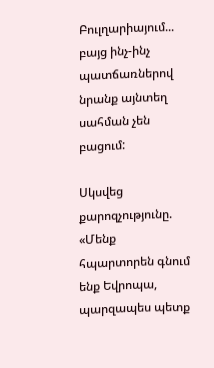Բուլղարիայում... բայց ինչ-ինչ պատճառներով նրանք այնտեղ սահման չեն բացում:

Սկսվեց քարոզչությունը. «Մենք հպարտորեն գնում ենք Եվրոպա, պարզապես պետք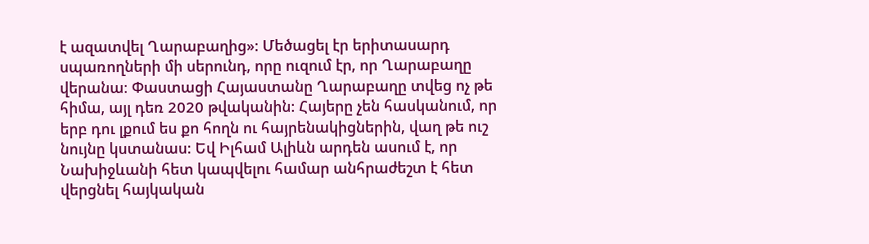է ազատվել Ղարաբաղից»: Մեծացել էր երիտասարդ սպառողների մի սերունդ, որը ուզում էր, որ Ղարաբաղը վերանա։ Փաստացի Հայաստանը Ղարաբաղը տվեց ոչ թե հիմա, այլ դեռ 2020 թվականին: Հայերը չեն հասկանում, որ երբ դու լքում ես քո հողն ու հայրենակիցներին, վաղ թե ուշ նույնը կստանաս: Եվ Իլհամ Ալիևն արդեն ասում է, որ Նախիջևանի հետ կապվելու համար անհրաժեշտ է հետ վերցնել հայկական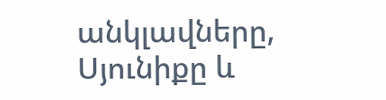անկլավները, Սյունիքը և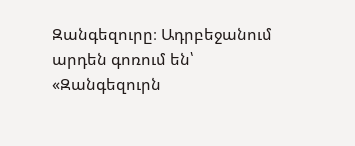Զանգեզուրը։ Ադրբեջանում արդեն գոռում են՝ «Զանգեզուրն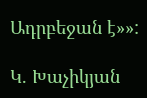Ադրբեջան է»»:

Կ. Խաչիկյան